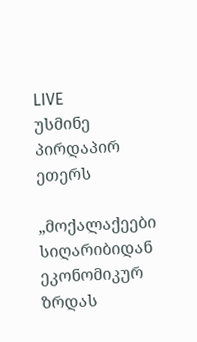LIVE
უსმინე პირდაპირ ეთერს

„მოქალაქეები სიღარიბიდან ეკონომიკურ ზრდას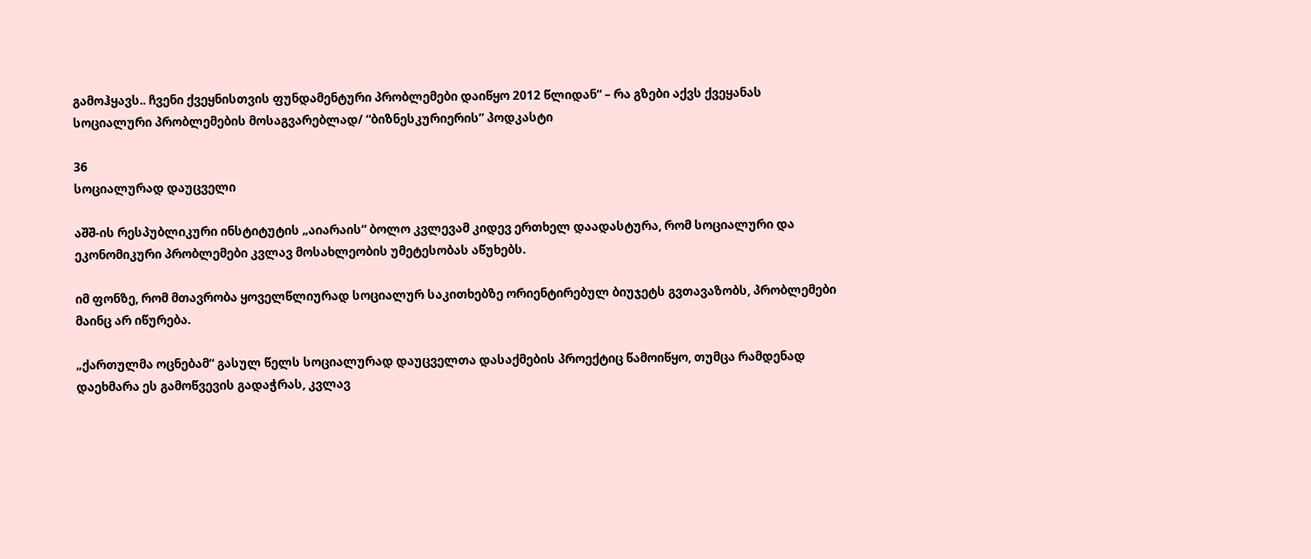გამოჰყავს.. ჩვენი ქვეყნისთვის ფუნდამენტური პრობლემები დაიწყო 2012 წლიდან“ – რა გზები აქვს ქვეყანას სოციალური პრობლემების მოსაგვარებლად/ “ბიზნესკურიერის” პოდკასტი

36
სოციალურად დაუცველი

აშშ-ის რესპუბლიკური ინსტიტუტის „აიარაის“ ბოლო კვლევამ კიდევ ერთხელ დაადასტურა, რომ სოციალური და ეკონომიკური პრობლემები კვლავ მოსახლეობის უმეტესობას აწუხებს.

იმ ფონზე, რომ მთავრობა ყოველწლიურად სოციალურ საკითხებზე ორიენტირებულ ბიუჯეტს გვთავაზობს, პრობლემები მაინც არ იწურება.

„ქართულმა ოცნებამ“ გასულ წელს სოციალურად დაუცველთა დასაქმების პროექტიც წამოიწყო, თუმცა რამდენად დაეხმარა ეს გამოწვევის გადაჭრას, კვლავ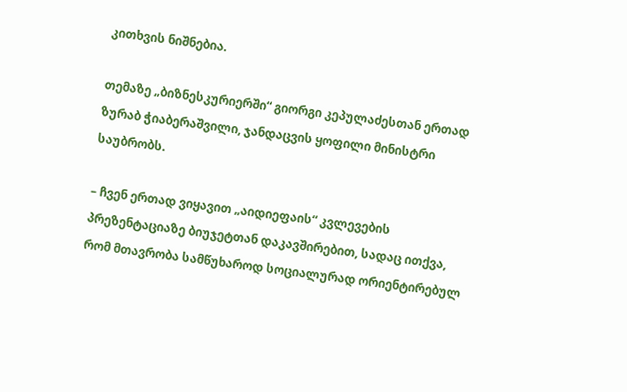კითხვის ნიშნებია.

თემაზე „ბიზნესკურიერში“ გიორგი კეპულაძესთან ერთად  ზურაბ ჭიაბერაშვილი, ჯანდაცვის ყოფილი მინისტრი საუბრობს.

– ჩვენ ერთად ვიყავით „აიდიეფაის“ კვლევების პრეზენტაციაზე ბიუჯეტთან დაკავშირებით, სადაც ითქვა, რომ მთავრობა სამწუხაროდ სოციალურად ორიენტირებულ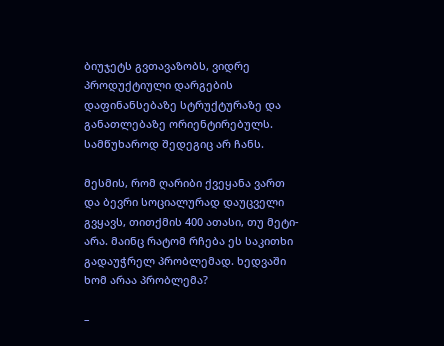ბიუჯეტს გვთავაზობს, ვიდრე პროდუქტიული დარგების დაფინანსებაზე სტრუქტურაზე და განათლებაზე ორიენტირებულს.  სამწუხაროდ შედეგიც არ ჩანს.

მესმის, რომ ღარიბი ქვეყანა ვართ და ბევრი სოციალურად დაუცველი გვყავს, თითქმის 400 ათასი, თუ მეტი- არა. მაინც რატომ რჩება ეს საკითხი გადაუჭრელ პრობლემად. ხედვაში ხომ არაა პრობლემა?

–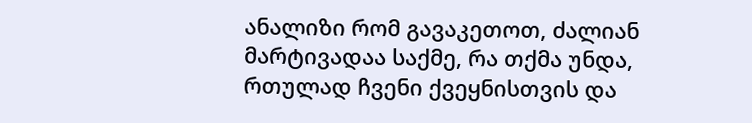ანალიზი რომ გავაკეთოთ, ძალიან მარტივადაა საქმე, რა თქმა უნდა, რთულად ჩვენი ქვეყნისთვის და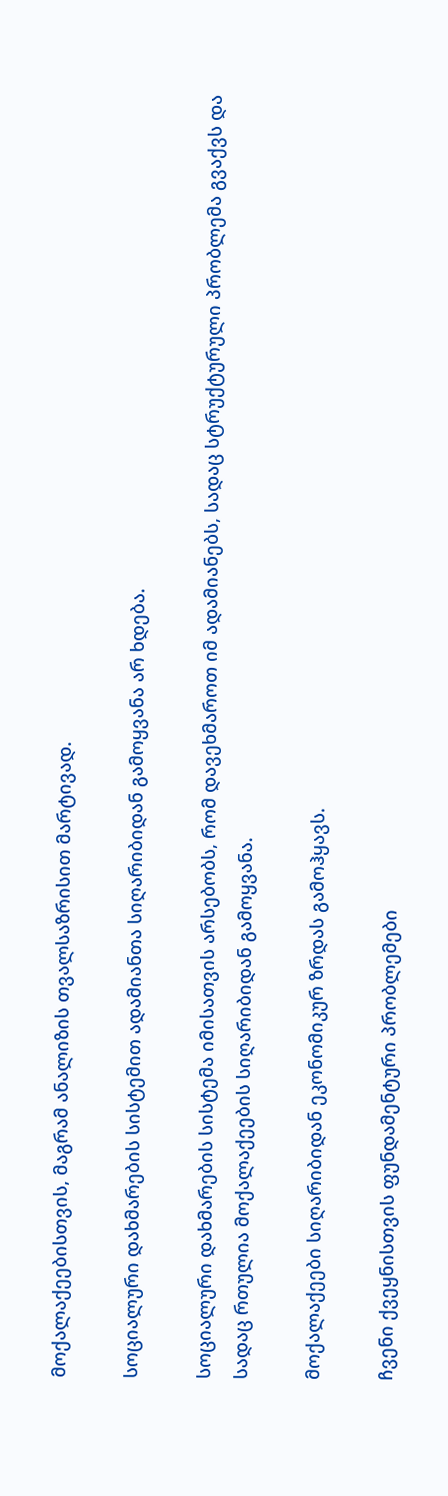მოქალაქეებისთვის, მაგრამ ანალიზის თვალსაზრისით მარტივად.

სოციალური დახმარების სისტემით ადამიანთა სიღარიბიდან გამოყვანა არ ხდება.

სოციალური დახმარების სისტემა იმისათვის არსებობს, რომ დავეხმაროთ იმ ადამიანებს, სადაც სტრუქტურული პრობლემა გვაქვს და სადაც რთულია მოქალაქეების სიღარიბიდან გამოყვანა.

მოქალაქეები სიღარიბიდან ეკონომიკურ ზრდას გამოჰყავს.

ჩვენი ქვეყნისთვის ფუნდამენტური პრობლემები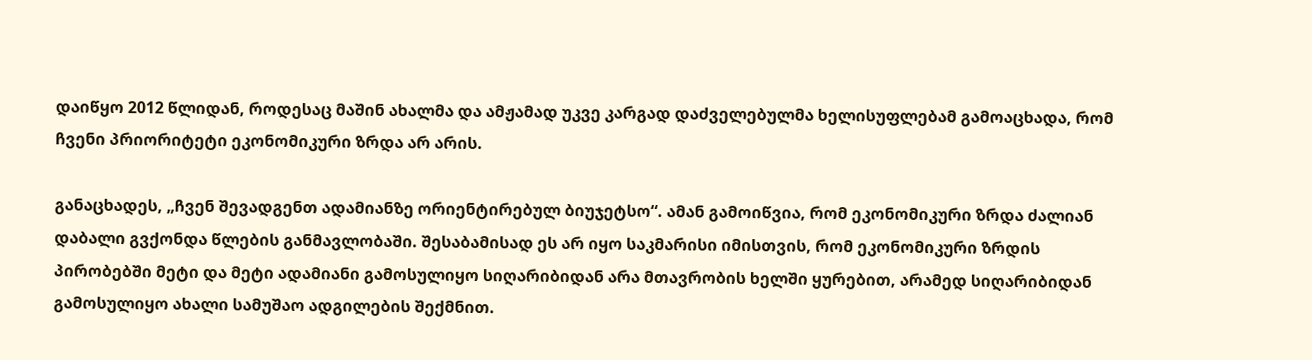დაიწყო 2012 წლიდან, როდესაც მაშინ ახალმა და ამჟამად უკვე კარგად დაძველებულმა ხელისუფლებამ გამოაცხადა, რომ ჩვენი პრიორიტეტი ეკონომიკური ზრდა არ არის.

განაცხადეს, „ჩვენ შევადგენთ ადამიანზე ორიენტირებულ ბიუჯეტსო“. ამან გამოიწვია, რომ ეკონომიკური ზრდა ძალიან დაბალი გვქონდა წლების განმავლობაში. შესაბამისად ეს არ იყო საკმარისი იმისთვის, რომ ეკონომიკური ზრდის პირობებში მეტი და მეტი ადამიანი გამოსულიყო სიღარიბიდან არა მთავრობის ხელში ყურებით, არამედ სიღარიბიდან გამოსულიყო ახალი სამუშაო ადგილების შექმნით.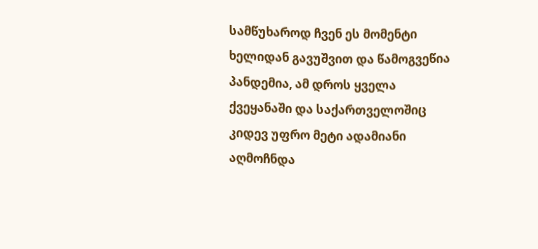სამწუხაროდ ჩვენ ეს მომენტი ხელიდან გავუშვით და წამოგვეწია პანდემია, ამ დროს ყველა ქვეყანაში და საქართველოშიც კიდევ უფრო მეტი ადამიანი აღმოჩნდა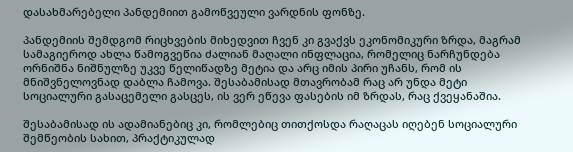დასახმარებელი პანდემიით გამოწვეული ვარდნის ფონზე.

პანდემიის შემდგომ რიცხვების მიხედვით ჩვენ კი გვაქვს ეკონომიკური ზრდა, მაგრამ სამაგიეროდ ახლა წამოგვეწია ძალიან მაღალი ინფლაცია, რომელიც ნარჩუნდება ორნიშნა ნიშნულზე უკვე წელიწადზე მეტია და არც იმის პირი უჩანს, რომ ის მნიშვნელოვნად დაბლა ჩამოვა. შესაბამისად მთავრობამ რაც არ უნდა მეტი სოციალური გასაცემელი გასცეს, ის ვერ ეწევა ფასების იმ ზრდას, რაც ქვეყანაშია.

შესაბამისად ის ადამიანებიც კი, რომლებიც თითქოსდა რაღაცას იღებენ სოციალური შემწეობის სახით, პრაქტიკულად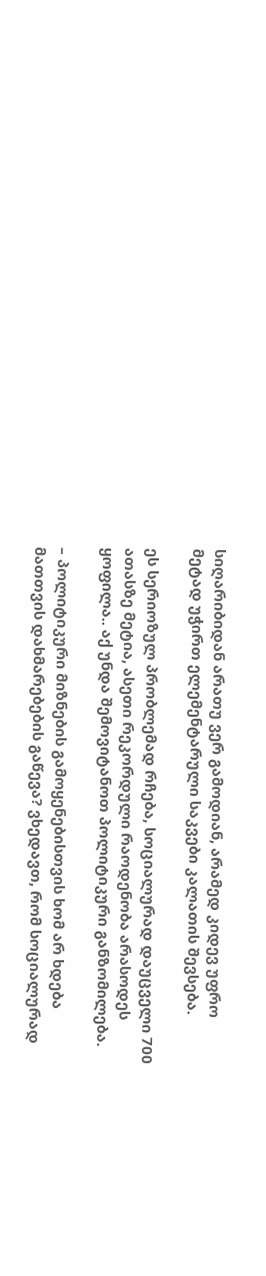სიღარიბიდან არათუ ვერ გამოდიან, არამედ კიდევ უფრო მეტად უჭირთ ელემენტარული საკვები კალათის შევსება.

ეს სერიოზულ პრობლემად რჩება, სოციალურად დაუცველი 700 ათასზე მეტია, ასეთი რეკორდული რაოდენობა არასოდეს ყოფილა.. აქ უნდა შემოვიტანოთ პოლიტიკური განზომილება.

– პოლიტიკური მიზნების გამოყენებისთვის ხომ არ ხდება მათთვის დახმარებების გაწევა? ვხედავთ, რომ სოციალურად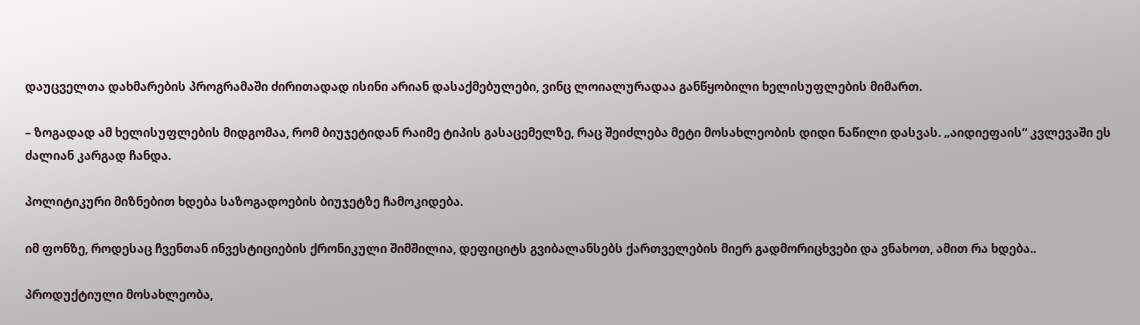დაუცველთა დახმარების პროგრამაში ძირითადად ისინი არიან დასაქმებულები, ვინც ლოიალურადაა განწყობილი ხელისუფლების მიმართ.

– ზოგადად ამ ხელისუფლების მიდგომაა, რომ ბიუჯეტიდან რაიმე ტიპის გასაცემელზე, რაც შეიძლება მეტი მოსახლეობის დიდი ნაწილი დასვას. „აიდიეფაის“ კვლევაში ეს ძალიან კარგად ჩანდა.

პოლიტიკური მიზნებით ხდება საზოგადოების ბიუჯეტზე ჩამოკიდება.

იმ ფონზე, როდესაც ჩვენთან ინვესტიციების ქრონიკული შიმშილია, დეფიციტს გვიბალანსებს ქართველების მიერ გადმორიცხვები და ვნახოთ, ამით რა ხდება..

პროდუქტიული მოსახლეობა,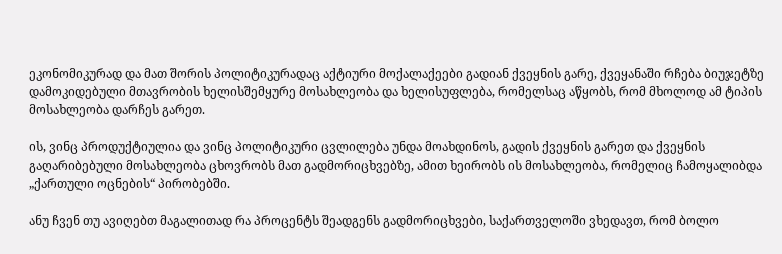ეკონომიკურად და მათ შორის პოლიტიკურადაც აქტიური მოქალაქეები გადიან ქვეყნის გარე, ქვეყანაში რჩება ბიუჯეტზე დამოკიდებული მთავრობის ხელისშემყურე მოსახლეობა და ხელისუფლება, რომელსაც აწყობს, რომ მხოლოდ ამ ტიპის მოსახლეობა დარჩეს გარეთ.

ის, ვინც პროდუქტიულია და ვინც პოლიტიკური ცვლილება უნდა მოახდინოს, გადის ქვეყნის გარეთ და ქვეყნის გაღარიბებული მოსახლეობა ცხოვრობს მათ გადმორიცხვებზე, ამით ხეირობს ის მოსახლეობა, რომელიც ჩამოყალიბდა „ქართული ოცნების“ პირობებში.

ანუ ჩვენ თუ ავიღებთ მაგალითად რა პროცენტს შეადგენს გადმორიცხვები, საქართველოში ვხედავთ, რომ ბოლო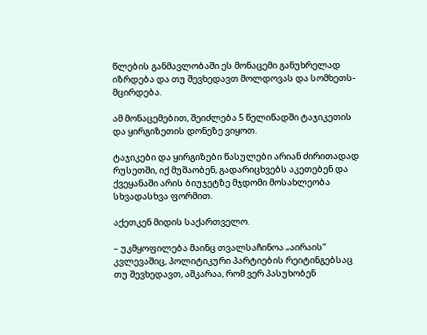წლების განმავლობაში ეს მონაცემი განუხრელად იზრდება და თუ შევხედავთ მოლდოვას და სომხეთს- მცირდება.

ამ მონაცემებით, შეიძლება 5 წელიწადში ტაჯიკეთის და ყირგიზეთის დონეზე ვიყოთ.

ტაჯიკები და ყირგიზები წასულები არიან ძირითადად რუსეთში, იქ მუშაობენ, გადარიცხვებს აკეთებენ და ქვეყანაში არის ბიუჯეტზე მჯდომი მოსახლეობა სხვადასხვა ფორმით.

აქეთკენ მიდის საქართველო.

– უკმყოფილება მაინც თვალსაჩინოა „აირაის“ კვლევაშიც, პოლიტიკური პარტიების რეიტინგებსაც თუ შევხედავთ, აშკარაა, რომ ვერ პასუხობენ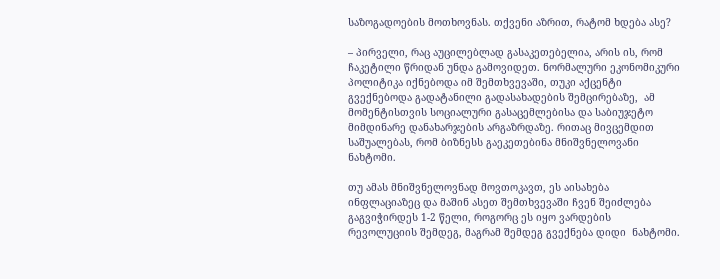საზოგადოების მოთხოვნას. თქვენი აზრით, რატომ ხდება ასე?

– პირველი, რაც აუცილებლად გასაკეთებელია, არის ის, რომ  ჩაკეტილი წრიდან უნდა გამოვიდეთ. ნორმალური ეკონომიკური პოლიტიკა იქნებოდა იმ შემთხვევაში, თუკი აქცენტი გვექნებოდა გადატანილი გადასახადების შემცირებაზე,  ამ მომენტისთვის სოციალური გასაცემლებისა და საბიუჯეტო მიმდინარე დანახარჯების არგაზრდაზე. რითაც მივცემდით საშუალებას, რომ ბიზნესს გაეკეთებინა მნიშვნელოვანი ნახტომი.

თუ ამას მნიშვნელოვნად მოვთოკავთ, ეს აისახება ინფლაციაზეც და მაშინ ასეთ შემთხვევაში ჩვენ შეიძლება გაგვიჭირდეს 1-2 წელი, როგორც ეს იყო ვარდების რევოლუციის შემდეგ, მაგრამ შემდეგ გვექნება დიდი  ნახტომი.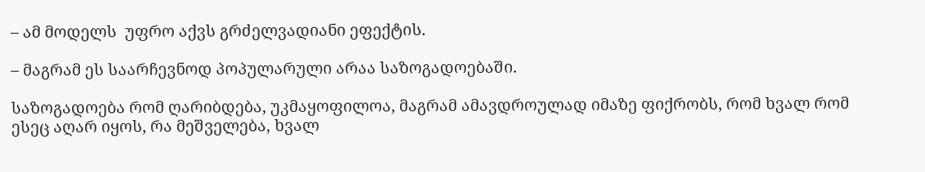– ამ მოდელს  უფრო აქვს გრძელვადიანი ეფექტის.

– მაგრამ ეს საარჩევნოდ პოპულარული არაა საზოგადოებაში.

საზოგადოება რომ ღარიბდება, უკმაყოფილოა, მაგრამ ამავდროულად იმაზე ფიქრობს, რომ ხვალ რომ ესეც აღარ იყოს, რა მეშველება, ხვალ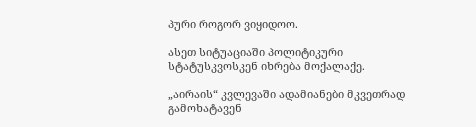პური როგორ ვიყიდოო.

ასეთ სიტუაციაში პოლიტიკური სტატუსკვოსკენ იხრება მოქალაქე.

„აირაის“ კვლევაში ადამიანები მკვეთრად გამოხატავენ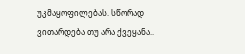უკმაყოფილებას. სწორად ვითარდება თუ არა ქვეყანა..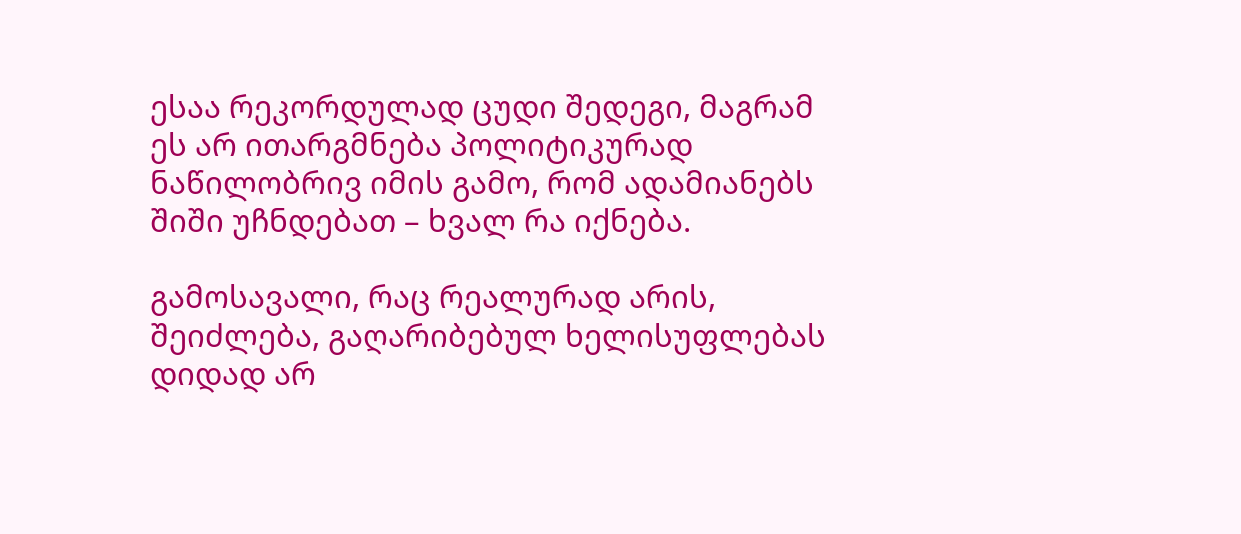ესაა რეკორდულად ცუდი შედეგი, მაგრამ ეს არ ითარგმნება პოლიტიკურად ნაწილობრივ იმის გამო, რომ ადამიანებს შიში უჩნდებათ – ხვალ რა იქნება.

გამოსავალი, რაც რეალურად არის, შეიძლება, გაღარიბებულ ხელისუფლებას დიდად არ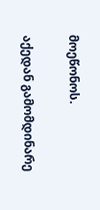მოეწონოს.

აქედან გამომდინარე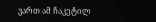ვართ ამ ჩაკეტილ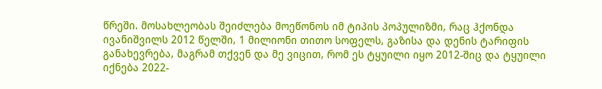წრეში. მოსახლეობას შეიძლება მოეწონოს იმ ტიპის პოპულიზმი, რაც ჰქონდა ივანიშვილს 2012 წელში, 1 მილიონი თითო სოფელს, გაზისა და დენის ტარიფის განახევრება, მაგრამ თქვენ და მე ვიცით, რომ ეს ტყუილი იყო 2012-შიც და ტყუილი იქნება 2022-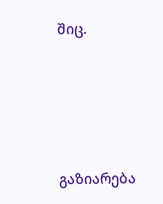შიც.





გაზიარება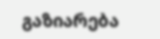გაზიარება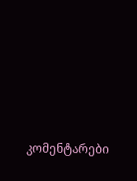კომენტარები